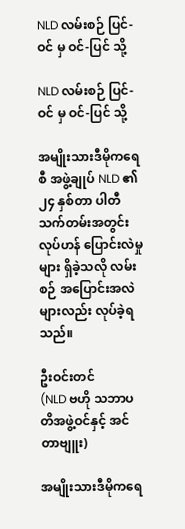NLD လမ်းစဉ် ပြင်-ဝင် မှ ဝင်-ပြင် သို့

NLD လမ်းစဉ် ပြင်-ဝင် မှ ဝင်-ပြင် သို့

အမျိုးသားဒီမိုကရေစီ အဖွဲ့ချုပ် NLD ၏ ၂၄ နှစ်တာ ပါတီသက်တမ်းအတွင်း လုပ်ဟန် ပြောင်းလဲမှုများ ရှိခဲ့သလို လမ်းစဉ် အပြောင်းအလဲများလည်း လုပ်ခဲ့ရသည်။

ဦးဝင်းတင်
(NLD ဗဟို သဘာပတိအဖွဲ့ဝင်နှင့် အင်တာဗျူး)

အမျိုးသားဒီမိုကရေ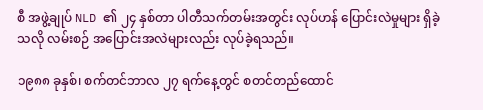စီ အဖွဲ့ချုပ် NLD ၏ ၂၄ နှစ်တာ ပါတီသက်တမ်းအတွင်း လုပ်ဟန် ပြောင်းလဲမှုများ ရှိခဲ့သလို လမ်းစဉ် အပြောင်းအလဲများလည်း လုပ်ခဲ့ရသည်။

၁၉၈၈ ခုနှစ်၊ စက်တင်ဘာလ ၂၇ ရက်နေ့တွင် စတင်တည်ထောင်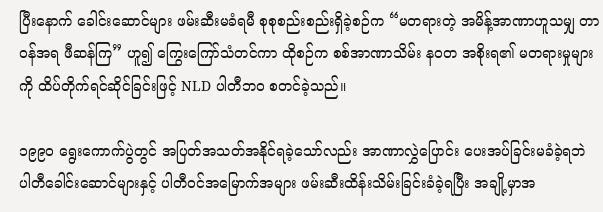ပြီးနောက် ခေါင်းဆောင်များ ဖမ်းဆီးမခံရမီ စုစုစည်းစည်းရှိခဲ့စဉ်က “မတရားတဲ့ အမိန့်အာဏာဟူသမျှ တာဝန်အရ ဖီဆန်ကြ” ဟူ၍ ကြွေးကြော်သံတင်ကာ ထိုစဉ်က စစ်အာဏာသိမ်း နဝတ အစိုးရ၏ မတရားမှုများကို ထိပ်တိုက်ရင်ဆိုင်ခြင်းဖြင့် NLD ပါတီဘဝ စတင်ခဲ့သည်။

၁၉၉ဝ ရွေးကောက်ပွဲတွင် အပြတ်အသတ်အနိုင်ရခဲ့သော်လည်း အာဏာလွှဲပြောင်း ပေးအပ်ခြင်းမခံခဲ့ရဘဲ ပါတီခေါင်းဆောင်များနှင့် ပါတီဝင်အမြောက်အများ ဖမ်းဆီးထိန်းသိမ်းခြင်းခံခဲ့ရပြီး အချို့မှာအ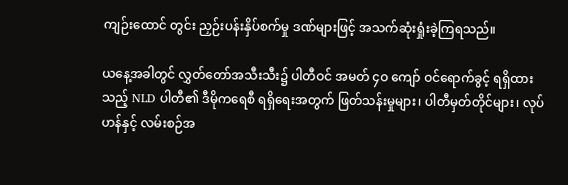ကျဉ်းထောင် တွင်း ညှဉ်းပန်းနှိပ်စက်မှု ဒဏ်များဖြင့် အသက်ဆုံးရှုံးခဲ့ကြရသည်။

ယနေ့အခါတွင် လွှတ်တော်အသီးသီး၌ ပါတီဝင် အမတ် ၄ဝ ကျော် ဝင်ရောက်ခွင့် ရရှိထားသည့် NLD ပါတီ၏ ဒီမိုကရေစီ ရရှိရေးအတွက် ဖြတ်သန်းမှုများ၊ ပါတီမှတ်တိုင်များ၊ လုပ်ဟန်နှင့် လမ်းစဉ်အ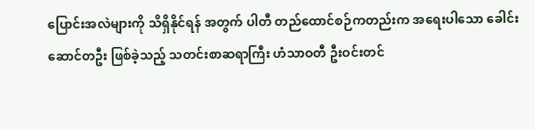ပြောင်းအလဲများကို သိရှိနိုင်ရန် အတွက် ပါတီ တည်ထောင်စဉ်ကတည်းက အရေးပါသော ခေါင်းဆောင်တဦး ဖြစ်ခဲ့သည့် သတင်းစာဆရာကြီး ဟံသာဝတီ ဦးဝင်းတင်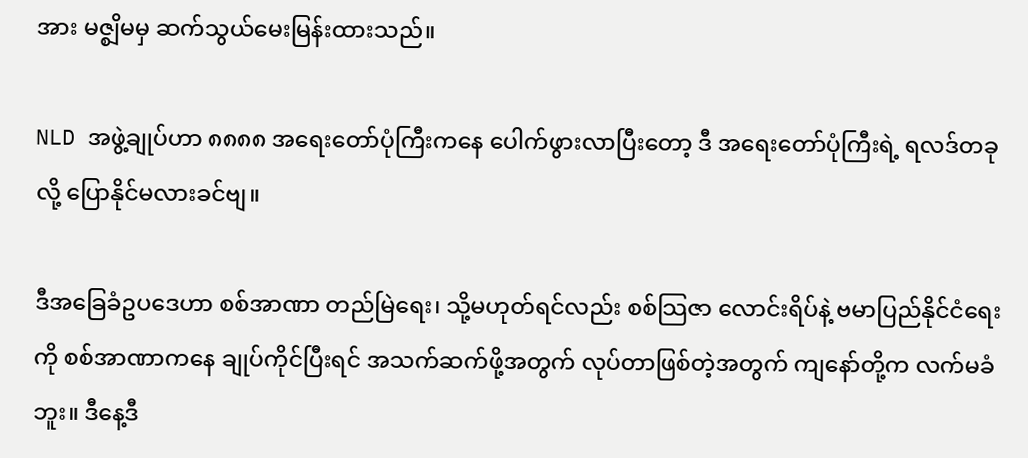အား မဇ္စျိမမှ ဆက်သွယ်မေးမြန်းထားသည်။

NLD အဖွဲ့ချုပ်ဟာ ၈၈၈၈ အရေးတော်ပုံကြီးကနေ ပေါက်ဖွားလာပြီးတော့ ဒီ အရေးတော်ပုံကြီးရဲ့ ရလဒ်တခုလို့ ပြောနိုင်မလားခင်ဗျ။

ဒီအခြေခံဥပဒေဟာ စစ်အာဏာ တည်မြဲရေး၊ သို့မဟုတ်ရင်လည်း စစ်သြဇာ လောင်းရိပ်နဲ့ ဗမာပြည်နိုင်ငံရေးကို စစ်အာဏာကနေ ချုပ်ကိုင်ပြီးရင် အသက်ဆက်ဖို့အတွက် လုပ်တာဖြစ်တဲ့အတွက် ကျနော်တို့က လက်မခံဘူး။ ဒီနေ့ဒီ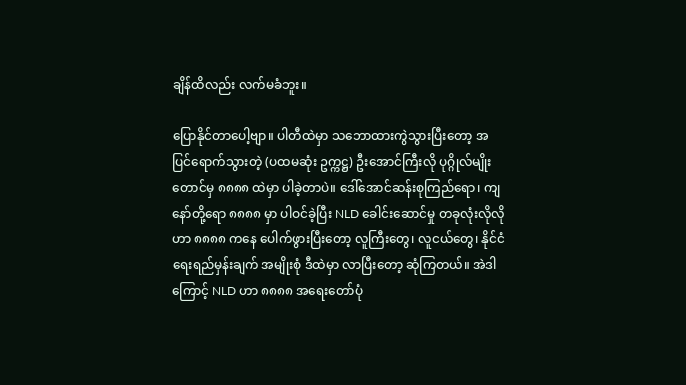ချိန်ထိလည်း လက်မခံဘူး။

ပြောနိုင်တာပေါ့ဗျာ။ ပါတီထဲမှာ သဘောထားကွဲသွားပြီးတော့ အပြင်ရောက်သွားတဲ့ (ပထမဆုံး ဥက္ကဋ္ဌ) ဦးအောင်ကြီးလို ပုဂ္ဂိုလ်မျိုးတောင်မှ ၈၈၈၈ ထဲမှာ ပါခဲ့တာပဲ။ ဒေါ်အောင်ဆန်းစုကြည်ရော၊ ကျနော်တို့ရော ၈၈၈၈ မှာ ပါဝင်ခဲ့ပြီး NLD ခေါင်းဆောင်မှု တခုလုံးလိုလိုဟာ ၈၈၈၈ ကနေ ပေါက်ဖွားပြီးတော့ လူကြီးတွေ၊ လူငယ်တွေ၊ နိုင်ငံရေးရည်မှန်းချက် အမျိုးစုံ ဒီထဲမှာ လာပြီးတော့ ဆုံကြတယ်။ အဲဒါကြောင့် NLD ဟာ ၈၈၈၈ အရေးတော်ပုံ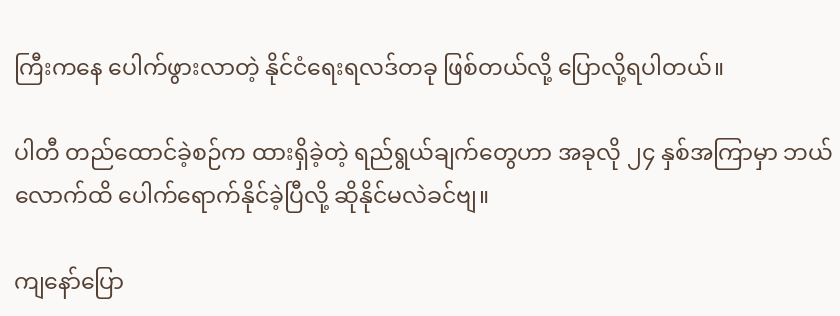ကြီးကနေ ပေါက်ဖွားလာတဲ့ နိုင်ငံရေးရလဒ်တခု ဖြစ်တယ်လို့ ပြောလို့ရပါတယ်။

ပါတီ တည်ထောင်ခဲ့စဉ်က ထားရှိခဲ့တဲ့ ရည်ရွယ်ချက်တွေဟာ အခုလို ၂၄ နှစ်အကြာမှာ ဘယ်လောက်ထိ ပေါက်ရောက်နိုင်ခဲ့ပြီလို့ ဆိုနိုင်မလဲခင်ဗျ။

ကျနော်ပြော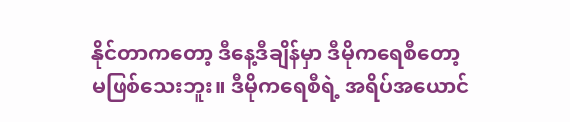နိုင်တာကတော့ ဒီနေ့ဒီချိန်မှာ ဒီမိုကရေစီတော့ မဖြစ်သေးဘူး။ ဒီမိုကရေစီရဲ့ အရိပ်အယောင်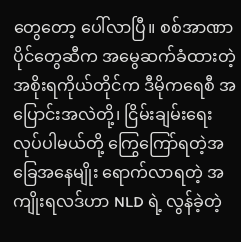တွေတော့ ပေါ်လာပြီ။ စစ်အာဏာပိုင်တွေဆီက အမွေဆက်ခံထားတဲ့ အစိုးရကိုယ်တိုင်က ဒီမိုကရေစီ အပြောင်းအလဲတို့၊ ငြိမ်းချမ်းရေး လုပ်ပါမယ်တို့ ကြွေကြော်ရတဲ့အခြေအနေမျိုး ရောက်လာရတဲ့ အကျိုးရလဒ်ဟာ NLD ရဲ့ လွန်ခဲ့တဲ့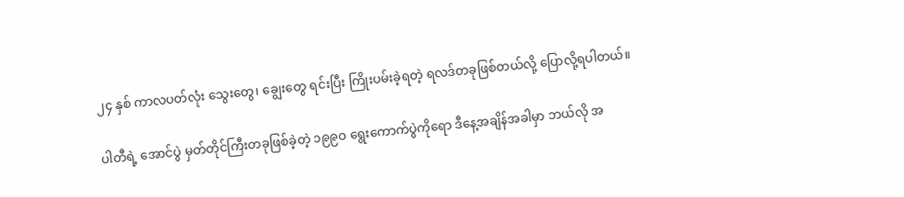၂၄ နှစ် ကာလပတ်လုံး သွေးတွေ၊ ချွေးတွေ ရင်းပြီး ကြိုးပမ်းခဲ့ရတဲ့ ရလဒ်တခုဖြစ်တယ်လို့ ပြောလို့ရပါတယ်။

ပါတီရဲ့ အောင်ပွဲ မှတ်တိုင်ကြီးတခုဖြစ်ခဲ့တဲ့ ၁၉၉ဝ ရွေးကောက်ပွဲကိုရော ဒီနေ့အချိန်အခါမှာ ဘယ်လို အ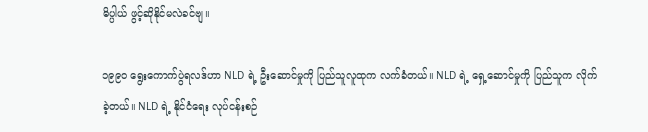ဓိပ္ပါယ် ဖွင့်ဆိုနိုင်မလဲခင်ဗျ။

၁၉၉ဝ ရွေးကောက်ပွဲရလဒ်ဟာ NLD ရဲ့ ဦးဆောင်မှုကို ပြည်သူလူထုက လက်ခံတယ်။ NLD ရဲ့ ရှေ့ဆောင်မှုကို ပြည်သူက လိုက်ခဲ့တယ်။ NLD ရဲ့ နိုင်ငံရေး လုပ်ငန်းစဉ်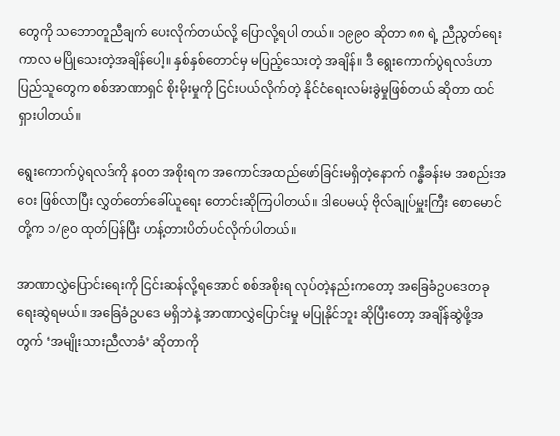တွေကို သဘောတူညီချက် ပေးလိုက်တယ်လို့ ပြောလို့ရပါ တယ်။ ၁၉၉ဝ ဆိုတာ ၈၈ ရဲ့ ညီညွတ်ရေးကာလ မပြိုသေးတဲ့အချိန်ပေါ့။ နှစ်နှစ်တောင်မှ မပြည့်သေးတဲ့ အချိန်။ ဒီ ရွေးကောက်ပွဲရလဒ်ဟာ ပြည်သူတွေက စစ်အာဏာရှင် စိုးမိုးမှုကို ငြင်းပယ်လိုက်တဲ့ နိုင်ငံရေးလမ်းခွဲမှုဖြစ်တယ် ဆိုတာ ထင်ရှားပါတယ်။

ရွေးကောက်ပွဲရလဒ်ကို နဝတ အစိုးရက အကောင်အထည်ဖော်ခြင်းမရှိတဲ့နောက် ဂန္ဓီခန်းမ အစည်းအဝေး ဖြစ်လာပြီး လွှတ်တော်ခေါ်ယူရေး တောင်းဆိုကြပါတယ်။ ဒါပေမယ့် ဗိုလ်ချုပ်မှူးကြီး စောမောင်တို့က ၁/၉ဝ ထုတ်ပြန်ပြီး ဟန့်တားပိတ်ပင်လိုက်ပါတယ်။

အာဏာလွှဲပြောင်းရေးကို ငြင်းဆန်လို့ရအောင် စစ်အစိုးရ လုပ်တဲ့နည်းကတော့ အခြေခံဥပဒေတခု ရေးဆွဲရမယ်။ အခြေခံဥပဒေ မရှိဘဲနဲ့ အာဏာလွှဲပြောင်းမှု မပြုနိုင်ဘူး ဆိုပြီးတော့ အချိန်ဆွဲဖို့အတွက် ‘အမျိုးသားညီလာခံ’ ဆိုတာကို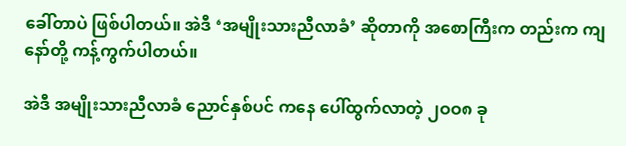ခေါ်တာပဲ ဖြစ်ပါတယ်။ အဲဒီ ‘အမျိုးသားညီလာခံ’ ဆိုတာကို အစောကြီးက တည်းက ကျနော်တို့ ကန့်ကွက်ပါတယ်။

အဲဒီ အမျိုးသားညီလာခံ ညောင်နှစ်ပင် ကနေ ပေါ်ထွက်လာတဲ့ ၂ဝဝ၈ ခု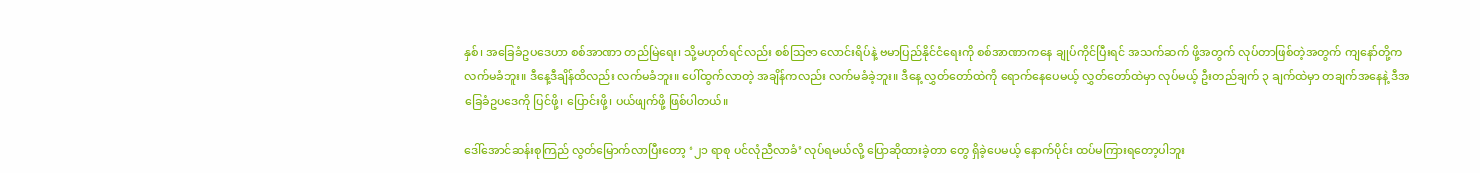နှစ်၊ အခြေခံဥပဒေဟာ စစ်အာဏာ တည်မြဲရေး၊ သို့မဟုတ်ရင်လည်း စစ်သြဇာ လောင်းရိပ်နဲ့ ဗမာပြည်နိုင်ငံရေးကို စစ်အာဏာကနေ ချုပ်ကိုင်ပြီးရင် အသက်ဆက် ဖို့အတွက် လုပ်တာဖြစ်တဲ့အတွက် ကျနော်တို့က လက်မခံဘူး။ ဒီနေ့ဒီချိန်ထိလည်း လက်မခံဘူး။ ပေါ်ထွက်လာတဲ့ အချိန်ကလည်း လက်မခံခဲ့ဘူး။ ဒီနေ့ လွှတ်တော်ထဲကို ရောက်နေပေမယ့် လွှတ်တော်ထဲမှာ လုပ်မယ့် ဦးတည်ချက် ၃ ချက်ထဲမှာ တချက်အနေနဲ့ ဒီအခြေခံဥပဒေကို ပြင်ဖို့၊ ပြောင်းဖို့၊ ပယ်ဖျက်ဖို့ ဖြစ်ပါတယ်။

ဒေါ်အောင်ဆန်းစုကြည် လွတ်မြောက်လာပြီးတော့ ‘၂၁ ရာစု ပင်လုံညီလာခံ’ လုပ်ရမယ်လို့ ပြောဆိုထားခဲ့တာ တွေ ရှိခဲ့ပေမယ့် နောက်ပိုင်း ထပ်မကြားရတော့ပါဘူး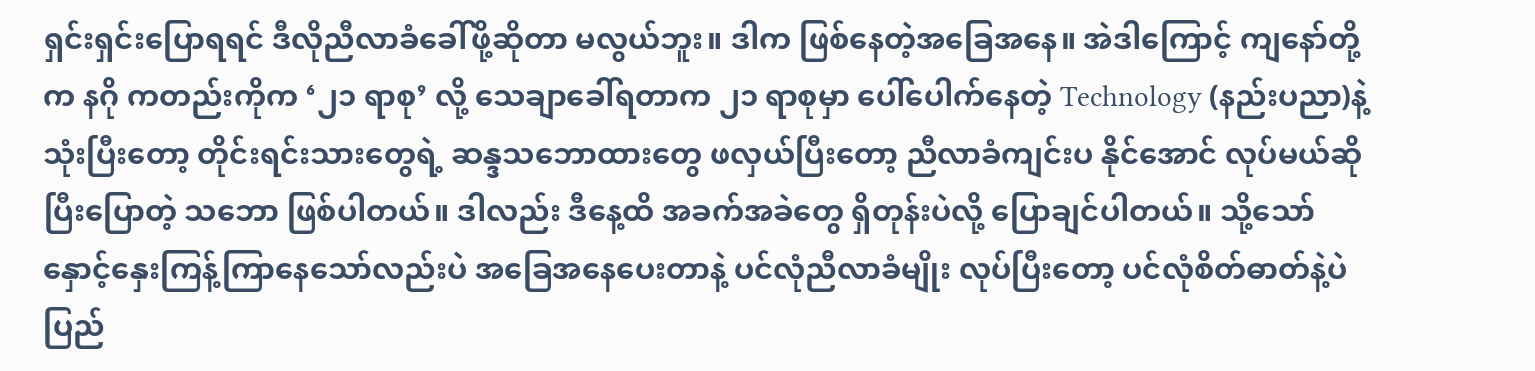ရှင်းရှင်းပြောရရင် ဒီလိုညီလာခံခေါ်ဖို့ဆိုတာ မလွယ်ဘူး။ ဒါက ဖြစ်နေတဲ့အခြေအနေ။ အဲဒါကြောင့် ကျနော်တို့က နဂို ကတည်းကိုက ‘၂၁ ရာစု’ လို့ သေချာခေါ်ရတာက ၂၁ ရာစုမှာ ပေါ်ပေါက်နေတဲ့ Technology (နည်းပညာ)နဲ့ သုံးပြီးတော့ တိုင်းရင်းသားတွေရဲ့ ဆန္ဒသဘောထားတွေ ဖလှယ်ပြီးတော့ ညီလာခံကျင်းပ နိုင်အောင် လုပ်မယ်ဆိုပြီးပြောတဲ့ သဘော ဖြစ်ပါတယ်။ ဒါလည်း ဒီနေ့ထိ အခက်အခဲတွေ ရှိတုန်းပဲလို့ ပြောချင်ပါတယ်။ သို့သော် နှောင့်နှေးကြန့်ကြာနေသော်လည်းပဲ အခြေအနေပေးတာနဲ့ ပင်လုံညီလာခံမျိုး လုပ်ပြီးတော့ ပင်လုံစိတ်ဓာတ်နဲ့ပဲ ပြည်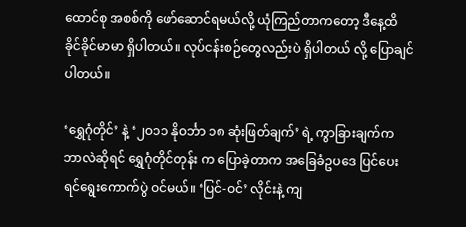ထောင်စု အစစ်ကို ဖော်ဆောင်ရမယ်လို့ ယုံကြည်တာကတော့ ဒီနေ့ထိ ခိုင်ခိုင်မာမာ ရှိပါတယ်။ လုပ်ငန်းစဉ်တွေလည်းပဲ ရှိပါတယ် လို့ ပြောချင်ပါတယ်။

‘ရွှေဂုံတိုင်’ နဲ့ ‘၂ဝ၁၁ နိုဝင်္ဘာ ၁၈ ဆုံးဖြတ်ချက်’ ရဲ့ ကွာခြားချက်က ဘာလဲဆိုရင် ရွှေဂုံတိုင်တုန်း က ပြောခဲ့တာက အခြေခံဥပဒေ ပြင်ပေးရင်ရွေးကောက်ပွဲ ဝင်မယ်။ ‘ပြင်-ဝင်’ လိုင်းနဲ့ ကျ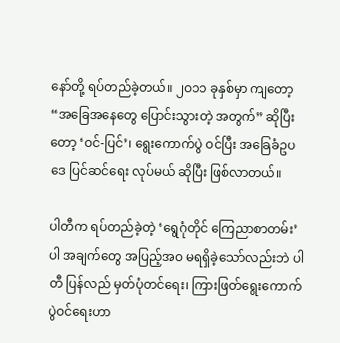နော်တို့ ရပ်တည်ခဲ့တယ်။ ၂ဝ၁၁ ခုနှစ်မှာ ကျတော့ “အခြေအနေတွေ ပြောင်းသွားတဲ့ အတွက်” ဆိုပြီးတော့ ‘ဝင်-ပြင်’၊ ရွေးကောက်ပွဲ ဝင်ပြီး အခြေခံဥပဒေ ပြင်ဆင်ရေး လုပ်မယ် ဆိုပြီး ဖြစ်လာတယ်။

ပါတီက ရပ်တည်ခဲ့တဲ့ ‘ရွေဂုံတိုင် ကြေညာစာတမ်း’ပါ အချက်တွေ အပြည့်အဝ မရရှိခဲ့သော်လည်းဘဲ ပါတီ ပြန်လည် မှတ်ပုံတင်ရေး၊ ကြားဖြတ်ရွေးကောက်ပွဲဝင်ရေးဟာ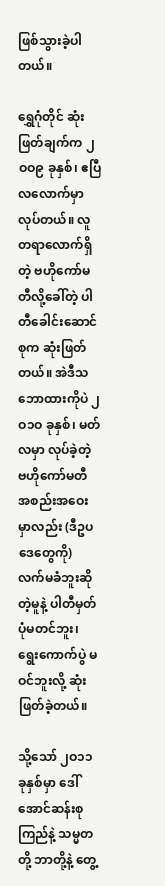ဖြစ်သွားခဲ့ပါတယ်။

ရွှေဂုံတိုင် ဆုံးဖြတ်ချက်က ၂ဝဝ၉ ခုနှစ်၊ ဧပြီလလောက်မှာ လုပ်တယ်။ လူ တရာလောက်ရှိတဲ့ ဗဟိုကော်မတီလို့ခေါ်တဲ့ ပါတီခေါင်းဆောင်စုက ဆုံးဖြတ်တယ်။ အဲဒီသဘောထားကိုပဲ ၂ဝ၁ဝ ခုနှစ်၊ မတ်လမှာ လုပ်ခဲ့တဲ့ ဗဟိုကော်မတီ အစည်းအဝေးမှာလည်း (ဒီဥပဒေတွေကို) လက်မခံဘူးဆိုတဲ့မူနဲ့ ပါတီမှတ်ပုံမတင်ဘူး၊ ရွေးကောက်ပွဲ မဝင်ဘူးလို့ ဆုံးဖြတ်ခဲ့တယ်။

သို့သော် ၂ဝ၁၁ ခုနှစ်မှာ ဒေါ်အောင်ဆန်းစုကြည်နဲ့ သမ္မတတို့ ဘာတို့နဲ့ တွေ့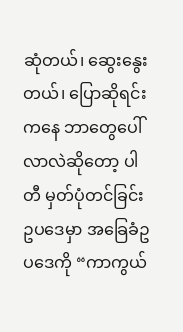ဆုံတယ်၊ ဆွေးနွေးတယ်၊ ပြောဆိုရင်းကနေ ဘာတွေပေါ်လာလဲဆိုတော့ ပါတီ မှတ်ပုံတင်ခြင်း ဥပဒေမှာ အခြေခံဥပဒေကို “ကာကွယ်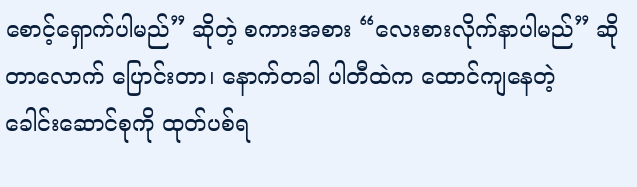စောင့်ရှောက်ပါမည်” ဆိုတဲ့ စကားအစား “လေးစားလိုက်နာပါမည်” ဆိုတာလောက် ပြောင်းတာ၊ နောက်တခါ ပါတီထဲက ထောင်ကျနေတဲ့
ခေါင်းဆောင်စုကို ထုတ်ပစ်ရ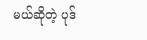မယ်ဆိုတဲ့ ပုဒ်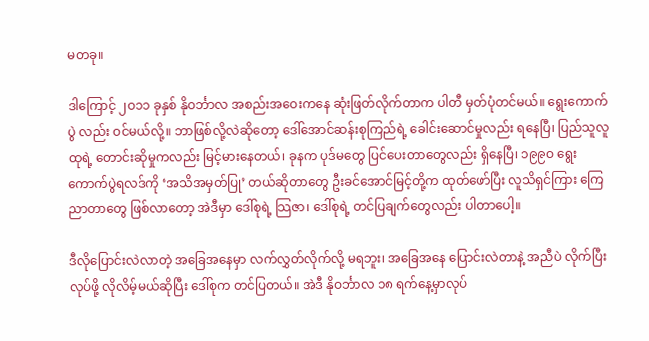မတခု။

ဒါကြောင့် ၂ဝ၁၁ ခုနှစ် နိုဝင်္ဘာလ အစည်းအဝေးကနေ ဆုံးဖြတ်လိုက်တာက ပါတီ မှတ်ပုံတင်မယ်။ ရွေးကောက်ပွဲ လည်း ဝင်မယ်လို့။ ဘာဖြစ်လို့လဲဆိုတော့ ဒေါ်အောင်ဆန်းစုကြည်ရဲ့ ခေါင်းဆောင်မှုလည်း ရနေပြီ၊ ပြည်သူလူထုရဲ့ တောင်းဆိုမှုကလည်း မြင့်မားနေတယ်၊ ခုနက ပုဒ်မတွေ ပြင်ပေးတာတွေလည်း ရှိနေပြီ၊ ၁၉၉ဝ ရွေးကောက်ပွဲရလဒ်ကို ‘အသိအမှတ်ပြု’ တယ်ဆိုတာတွေ ဦးခင်အောင်မြင့်တို့က ထုတ်ဖော်ပြီး လူသိရှင်ကြား ကြေညာတာတွေ ဖြစ်လာတော့ အဲဒီမှာ ဒေါ်စုရဲ့ သြဇာ၊ ဒေါ်စုရဲ့ တင်ပြချက်တွေလည်း ပါတာပေါ့။

ဒီလိုပြောင်းလဲလာတဲ့ အခြေအနေမှာ လက်လွှတ်လိုက်လို့ မရဘူး၊ အခြေအနေ ပြောင်းလဲတာနဲ့ အညီပဲ လိုက်ပြီးလုပ်ဖို့ လိုလိမ့်မယ်ဆိုပြီး ဒေါ်စုက တင်ပြတယ်။ အဲဒီ နိုဝင်္ဘာလ ၁၈ ရက်နေ့မှာလုပ်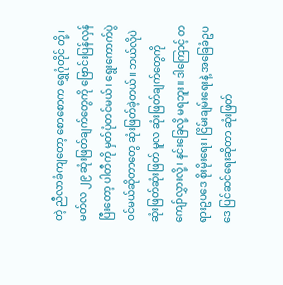တဲ့ ညီလာခံကျတော့ စောစောက ရွှေဂုံတိုင် တို့၊ မတ်လ ၂၉ ဆုံးဖြတ်ချက်တွေကို ဗြောင်းပြန်လှန်ပြီးတော့ ပါတီကို မှတ်ပုံတင်မယ်၊ ရွေးကောက်ပွဲ ဝင်မယ်ဆိုတာတွေ ဆုံးဖြတ်ခဲ့တယ်။ ဘယ်လိုပဲ ဆုံးဖြတ်ဆုံးဖြတ် မူလ ဆုံးဖြတ်ချက်တွေကို ကျော်လွှားလို့၊ နင်းခြေလို့ မရဘူး။ ဒါကြောင့် တရားဥပဒေ စိုးမိုးရေး၊ ငြိမ်းချမ်းရေးနဲ့ အခြေခံဥပဒေ ပြင်ဆင်ရေးဆိုတာ ဆုံးဖြတ်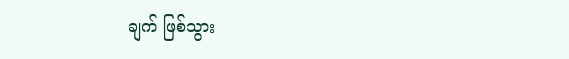ချက် ဖြစ်သွား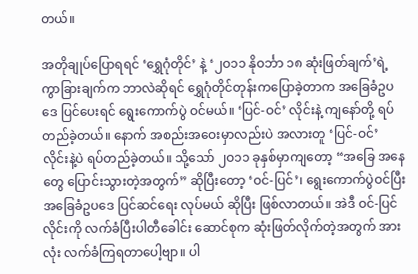တယ်။

အတိုချုပ်ပြောရရင် ‘ရွှေဂုံတိုင်’ နဲ့ ‘၂ဝ၁၁ နိုဝင်္ဘာ ၁၈ ဆုံးဖြတ်ချက်’ရဲ့ ကွာခြားချက်က ဘာလဲဆိုရင် ရွှေဂုံတိုင်တုန်းကပြောခဲ့တာက အခြေခံဥပဒေ ပြင်ပေးရင် ရွေးကောက်ပွဲ ဝင်မယ်။ ‘ပြင်-ဝင်’ လိုင်းနဲ့ ကျနော်တို့ ရပ်တည်ခဲ့တယ်။ နောက် အစည်းအဝေးမှာလည်းပဲ အလားတူ ‘ပြင်-ဝင်’ လိုင်းနဲ့ပဲ ရပ်တည်ခဲ့တယ်။ သို့သော် ၂ဝ၁၁ ခုနှစ်မှာကျတော့ “အခြေ အနေတွေ ပြောင်းသွားတဲ့အတွက်” ဆိုပြီးတော့ ‘ဝင်-ပြင်’၊ ရွေးကောက်ပွဲဝင်ပြီး အခြေခံဥပဒေ ပြင်ဆင်ရေး လုပ်မယ် ဆိုပြီး ဖြစ်လာတယ်။ အဲဒီ ဝင်-ပြင် လိုင်းကို လက်ခံပြီးပါတီခေါင်း ဆောင်စုက ဆုံးဖြတ်လိုက်တဲ့အတွက် အားလုံး လက်ခံကြရတာပေါ့ဗျာ။ ပါ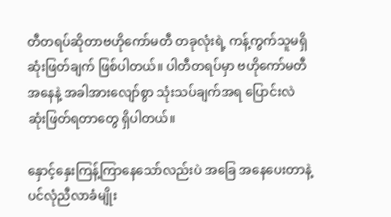တီတရပ်ဆိုတာဗဟိုကော်မတီ တခုလုံးရဲ့ ကန့်ကွက်သူမရှိ ဆုံးဖြတ်ချက် ဖြစ်ပါတယ်။ ပါတီတရပ်မှာ ဗဟိုကော်မတီအနေနဲ့ အခါအားလျော်စွာ သုံးသပ်ချက်အရ ပြောင်းလဲဆုံးဖြတ်ရတာတွေ ရှိပါတယ်။

နှောင့်နှေးကြန့်ကြာနေသော်လည်းပဲ အခြေ အနေပေးတာနဲ့ ပင်လုံညီလာခံမျိုး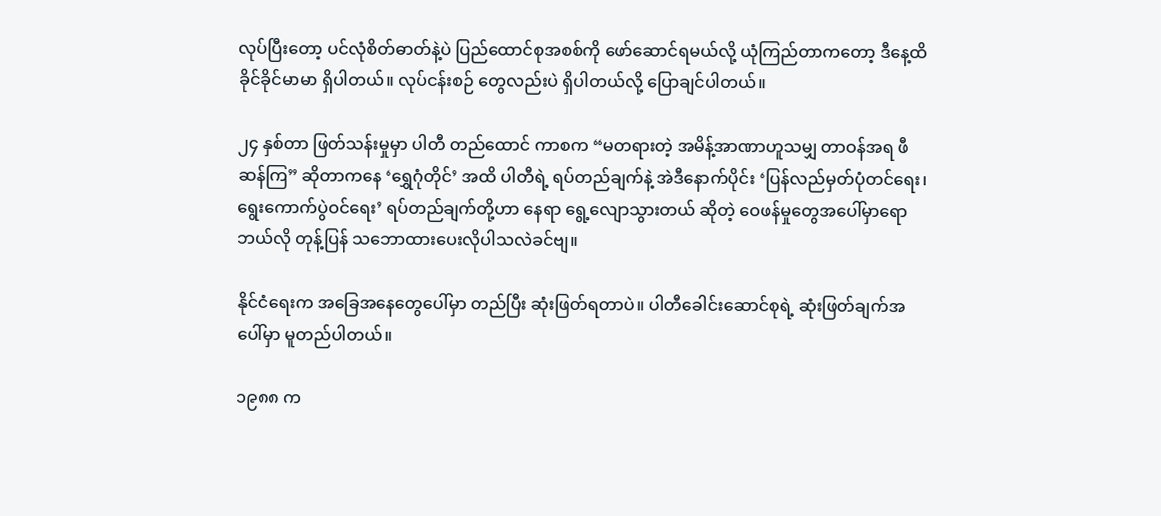လုပ်ပြီးတော့ ပင်လုံစိတ်ဓာတ်နဲ့ပဲ ပြည်ထောင်စုအစစ်ကို ဖော်ဆောင်ရမယ်လို့ ယုံကြည်တာကတော့ ဒီနေ့ထိ ခိုင်ခိုင်မာမာ ရှိပါတယ်။ လုပ်ငန်းစဉ် တွေလည်းပဲ ရှိပါတယ်လို့ ပြောချင်ပါတယ်။

၂၄ နှစ်တာ ဖြတ်သန်းမှုမှာ ပါတီ တည်ထောင် ကာစက “မတရားတဲ့ အမိန့်အာဏာဟူသမျှ တာဝန်အရ ဖီဆန်ကြ” ဆိုတာကနေ ‘ရွှေဂုံတိုင်’ အထိ ပါတီရဲ့ ရပ်တည်ချက်နဲ့ အဲဒီနောက်ပိုင်း ‘ပြန်လည်မှတ်ပုံတင်ရေး၊ ရွေးကောက်ပွဲဝင်ရေး’ ရပ်တည်ချက်တို့ဟာ နေရာ ရွေ့လျောသွားတယ် ဆိုတဲ့ ဝေဖန်မှုတွေအပေါ်မှာရော ဘယ်လို တုန့်ပြန် သဘောထားပေးလိုပါသလဲခင်ဗျ။

နိုင်ငံရေးက အခြေအနေတွေပေါ်မှာ တည်ပြီး ဆုံးဖြတ်ရတာပဲ။ ပါတီခေါင်းဆောင်စုရဲ့ ဆုံးဖြတ်ချက်အပေါ်မှာ မူတည်ပါတယ်။

၁၉၈၈ က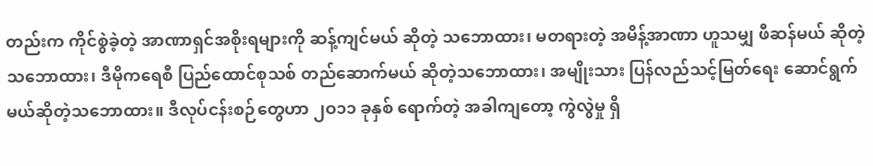တည်းက ကိုင်စွဲခဲ့တဲ့ အာဏာရှင်အစိုးရများကို ဆန့်ကျင်မယ် ဆိုတဲ့ သဘောထား၊ မတရားတဲ့ အမိန့်အာဏာ ဟူသမျှ ဖီဆန်မယ် ဆိုတဲ့သဘောထား၊ ဒီမိုကရေစီ ပြည်ထောင်စုသစ် တည်ဆောက်မယ် ဆိုတဲ့သဘောထား၊ အမျိုးသား ပြန်လည်သင့်မြတ်ရေး ဆောင်ရွက်မယ်ဆိုတဲ့သဘောထား။ ဒီလုပ်ငန်းစဉ်တွေဟာ ၂ဝ၁၁ ခုနှစ် ရောက်တဲ့ အခါကျတော့ ကွဲလွဲမှု ရှိ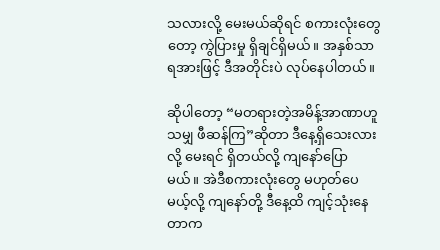သလားလို့ မေးမယ်ဆိုရင် စကားလုံးတွေတော့ ကွဲပြားမှု ရှိချင်ရှိမယ်။ အနှစ်သာရအားဖြင့် ဒီအတိုင်းပဲ လုပ်နေပါတယ်။

ဆိုပါတော့ “မတရားတဲ့အမိန့်အာဏာဟူသမျှ ဖီဆန်ကြ”ဆိုတာ ဒီနေ့ရှိသေးလားလို့ မေးရင် ရှိတယ်လို့ ကျနော်ပြော မယ်။ အဲဒီစကားလုံးတွေ မဟုတ်ပေမယ့်လို့ ကျနော်တို့ ဒီနေ့ထိ ကျင့်သုံးနေတာက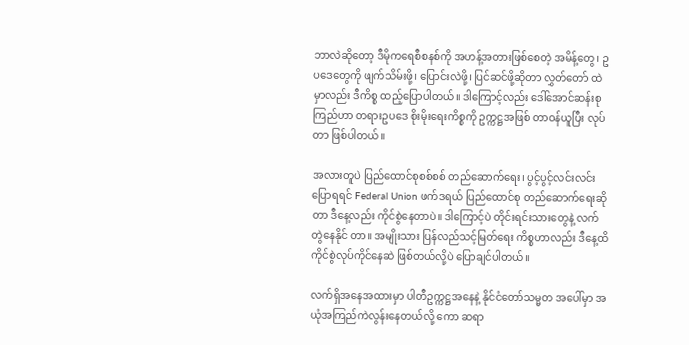ဘာလဲဆိုတော့ ဒီမိုကရေစီစနစ်ကို အဟန့်အတားဖြစ်စေတဲ့ အမိန့်တွေ၊ ဥပဒေတွေကို ဖျက်သိမ်းဖို့၊ ပြောင်းလဲဖို့၊ ပြင်ဆင်ဖို့ဆိုတာ လွှတ်တော် ထဲမှာလည်း ဒီကိစ္စ ထည့်ပြောပါတယ်။ ဒါကြောင့်လည်း ဒေါ်အောင်ဆန်းစုကြည်ဟာ တရားဥပဒေ စိုးမိုးရေးကိစ္စကို ဥက္ကဋ္ဌအဖြစ် တာဝန်ယူပြီး လုပ်တာ ဖြစ်ပါတယ်။

အလားတူပဲ ပြည်ထောင်စုစစ်စစ် တည်ဆောက်ရေး၊ ပွင့်ပွင့်လင်းလင်း ပြောရရင် Federal Union ဖက်ဒရယ် ပြည်ထောင်စု တည်ဆောက်ရေးဆိုတာ ဒီနေ့လည်း ကိုင်စွဲနေတာပဲ။ ဒါကြောင့်ပဲ တိုင်းရင်းသားတွေနဲ့ လက်တွဲနေနိုင် တာ။ အမျိုးသား ပြန်လည်သင့်မြတ်ရေး ကိစ္စဟာလည်း ဒီနေ့ထိ ကိုင်စွဲလုပ်ကိုင်နေဆဲ ဖြစ်တယ်လို့ပဲ ပြောချင်ပါတယ်။

လက်ရှိအနေအထားမှာ ပါတီဥက္ကဋ္ဌအနေနဲ့ နိုင်ငံတော်သမ္မတ အပေါ်မှာ အယုံအကြည်ကဲလွန်းနေတယ်လို့ ကော ဆရာ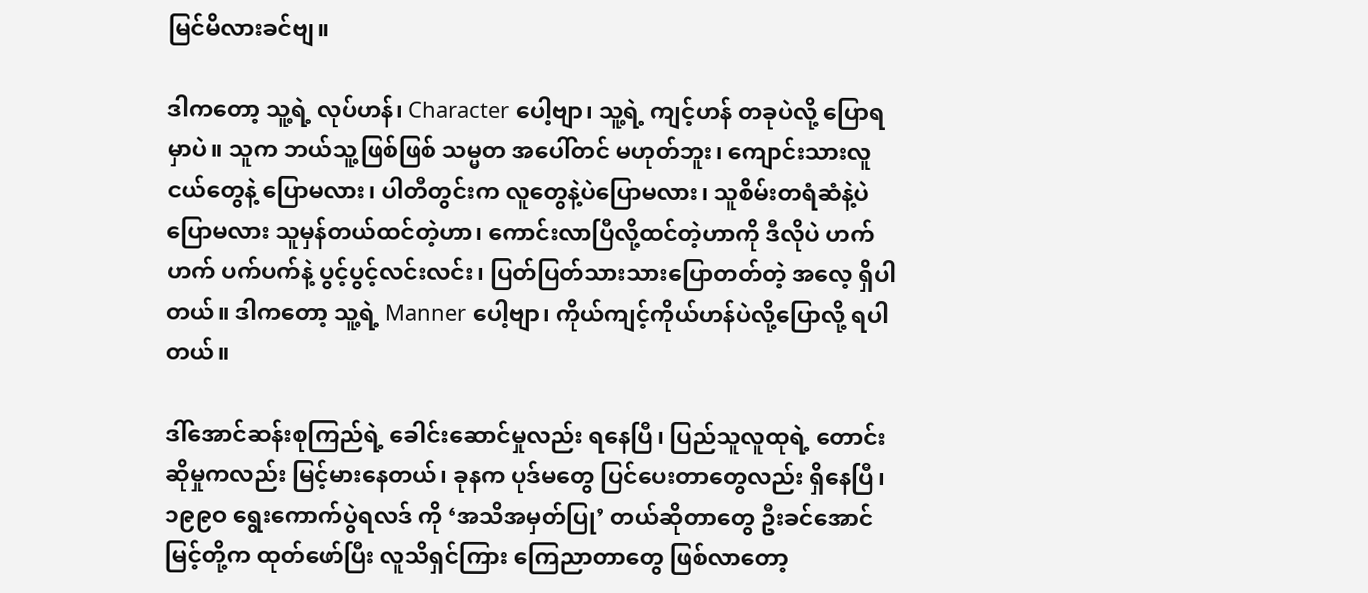မြင်မိလားခင်ဗျ။

ဒါကတော့ သူ့ရဲ့ လုပ်ဟန်၊ Character ပေါ့ဗျာ၊ သူ့ရဲ့ ကျင့်ဟန် တခုပဲလို့ ပြောရမှာပဲ။ သူက ဘယ်သူ့ဖြစ်ဖြစ် သမ္မတ အပေါ်တင် မဟုတ်ဘူး၊ ကျောင်းသားလူငယ်တွေနဲ့ ပြောမလား၊ ပါတီတွင်းက လူတွေနဲ့ပဲပြောမလား၊ သူစိမ်းတရံဆံနဲ့ပဲ ပြောမလား သူမှန်တယ်ထင်တဲ့ဟာ၊ ကောင်းလာပြီလို့ထင်တဲ့ဟာကို ဒီလိုပဲ ဟက်ဟက် ပက်ပက်နဲ့ ပွင့်ပွင့်လင်းလင်း၊ ပြတ်ပြတ်သားသားပြောတတ်တဲ့ အလေ့ ရှိပါတယ်။ ဒါကတော့ သူ့ရဲ့ Manner ပေါ့ဗျာ၊ ကိုယ်ကျင့်ကိုယ်ဟန်ပဲလို့ပြောလို့ ရပါတယ်။

ဒါ်အောင်ဆန်းစုကြည်ရဲ့ ခေါင်းဆောင်မှုလည်း ရနေပြီ၊ ပြည်သူလူထုရဲ့ တောင်းဆိုမှုကလည်း မြင့်မားနေတယ်၊ ခုနက ပုဒ်မတွေ ပြင်ပေးတာတွေလည်း ရှိနေပြီ၊ ၁၉၉ဝ ရွေးကောက်ပွဲရလဒ် ကို ‘အသိအမှတ်ပြု’ တယ်ဆိုတာတွေ ဦးခင်အောင်မြင့်တို့က ထုတ်ဖော်ပြီး လူသိရှင်ကြား ကြေညာတာတွေ ဖြစ်လာတော့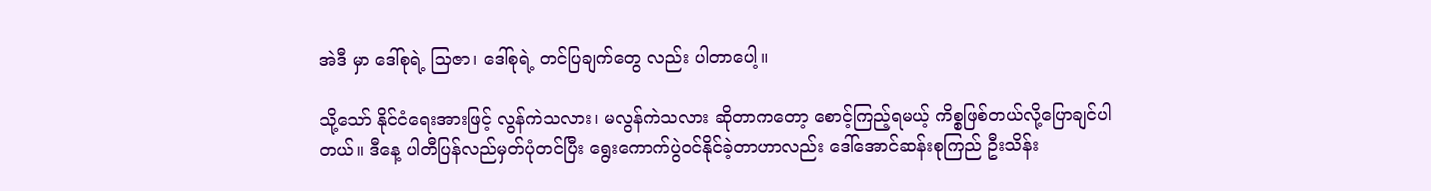အဲဒီ မှာ ဒေါ်စုရဲ့ သြဇာ၊ ဒေါ်စုရဲ့ တင်ပြချက်တွေ လည်း ပါတာပေါ့။

သို့သော် နိုင်ငံရေးအားဖြင့် လွန်ကဲသလား၊ မလွန်ကဲသလား ဆိုတာကတော့ စောင့်ကြည့်ရမယ့် ကိစ္စဖြစ်တယ်လို့ပြောချင်ပါတယ်။ ဒီနေ့ ပါတီပြန်လည်မှတ်ပုံတင်ပြီး ရွေးကောက်ပွဲဝင်နိုင်ခဲ့တာဟာလည်း ဒေါ်အောင်ဆန်းစုကြည် ဦးသိန်း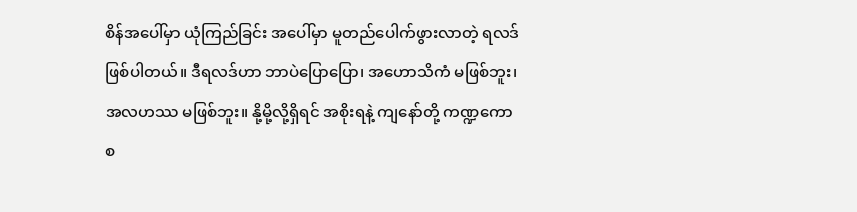စိန်အပေါ်မှာ ယုံကြည်ခြင်း အပေါ်မှာ မူတည်ပေါက်ဖွားလာတဲ့ ရလဒ်ဖြစ်ပါတယ်။ ဒီရလဒ်ဟာ ဘာပဲပြောပြော၊ အဟောသိကံ မဖြစ်ဘူး၊ အလဟဿ မဖြစ်ဘူး။ နို့မို့လို့ရှိရင် အစိုးရနဲ့ ကျနော်တို့ ကဏ္ဍကောစ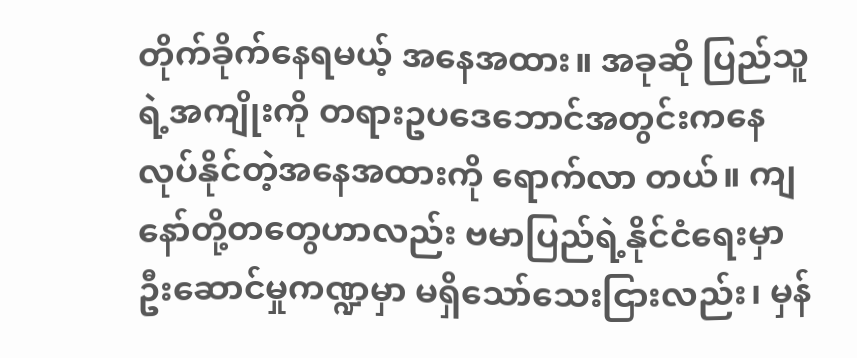တိုက်ခိုက်နေရမယ့် အနေအထား။ အခုဆို ပြည်သူရဲ့အကျိုးကို တရားဥပဒေဘောင်အတွင်းကနေ လုပ်နိုင်တဲ့အနေအထားကို ရောက်လာ တယ်။ ကျနော်တို့တတွေဟာလည်း ဗမာပြည်ရဲ့နိုင်ငံရေးမှာ ဦးဆောင်မှုကဏ္ဍမှာ မရှိသော်သေးငြားလည်း၊ မှန်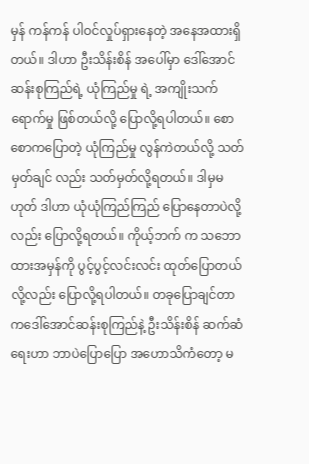မှန် ကန်ကန် ပါဝင်လှုပ်ရှားနေတဲ့ အနေအထားရှိတယ်။ ဒါဟာ ဦးသိန်းစိန် အပေါ်မှာ ဒေါ်အောင်ဆန်းစုကြည်ရဲ့ ယုံကြည်မှု ရဲ့ အကျိုးသက်ရောက်မှု ဖြစ်တယ်လို့ ပြောလို့ရပါတယ်။ စောစောကပြောတဲ့ ယုံကြည်မှု လွန်ကဲတယ်လို့ သတ်မှတ်ချင် လည်း သတ်မှတ်လို့ရတယ်။ ဒါမှမဟုတ် ဒါဟာ ယုံယုံကြည်ကြည် ပြောနေတာပဲလို့လည်း ပြောလို့ရတယ်။ ကိုယ့်ဘက် က သဘောထားအမှန်ကို ပွင့်ပွင့်လင်းလင်း ထုတ်ပြောတယ်လို့လည်း ပြောလို့ရပါတယ်။ တခုပြောချင်တာကဒေါ်အောင်ဆန်းစုကြည်နဲ့ ဦးသိန်းစိန် ဆက်ဆံရေးဟာ ဘာပဲပြောပြော အဟောသိကံတော့ မ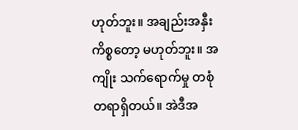ဟုတ်ဘူး။ အချည်းအနှီး ကိစ္စတော့ မဟုတ်ဘူး။ အကျိုး သက်ရောက်မှု တစုံတရာရှိတယ်။ အဲဒီအ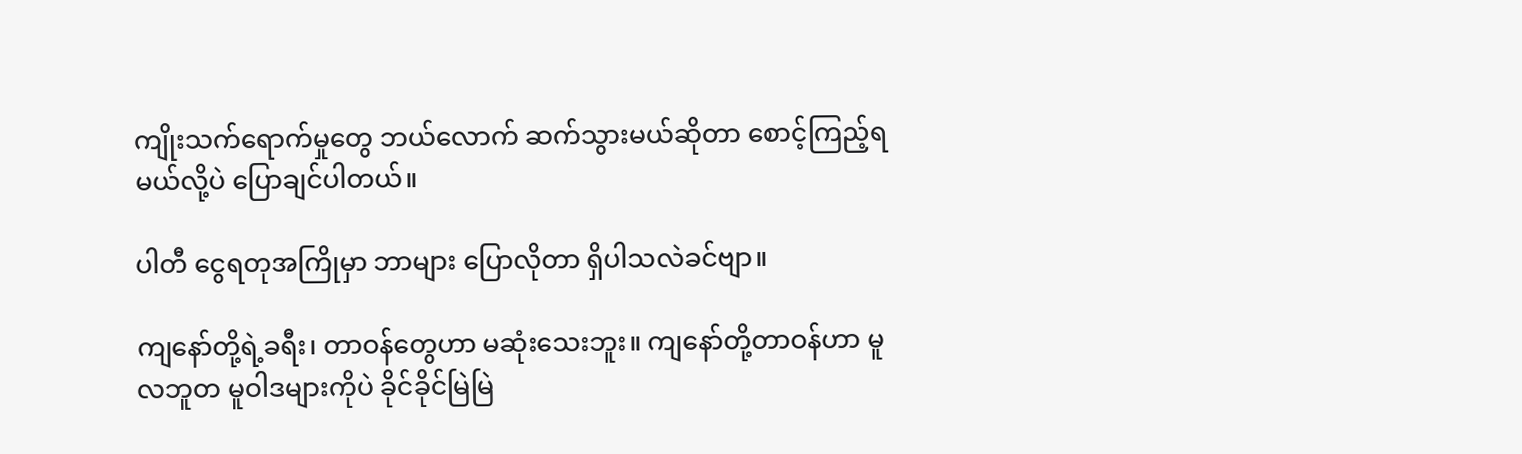ကျိုးသက်ရောက်မှုတွေ ဘယ်လောက် ဆက်သွားမယ်ဆိုတာ စောင့်ကြည့်ရမယ်လို့ပဲ ပြောချင်ပါတယ်။

ပါတီ ငွေရတုအကြိုမှာ ဘာများ ပြောလိုတာ ရှိပါသလဲခင်ဗျာ။

ကျနော်တို့ရဲ့ခရီး၊ တာဝန်တွေဟာ မဆုံးသေးဘူး။ ကျနော်တို့တာဝန်ဟာ မူလဘူတ မူဝါဒများကိုပဲ ခိုင်ခိုင်မြဲမြဲ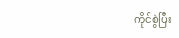ကိုင်စွဲပြီး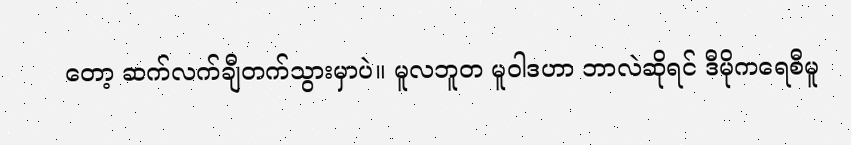တော့ ဆက်လက်ချီတက်သွားမှာပဲ။ မူလဘူတ မူဝါဒဟာ ဘာလဲဆိုရင် ဒီမိုကရေစီမူ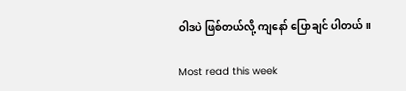ဝါဒပဲ ဖြစ်တယ်လို့ ကျနော် ပြောချင် ပါတယ်။

Most read this week